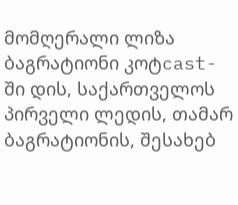მომღერალი ლიზა ბაგრატიონი კოტcast-ში დის, საქართველოს პირველი ლედის, თამარ ბაგრატიონის, შესახებ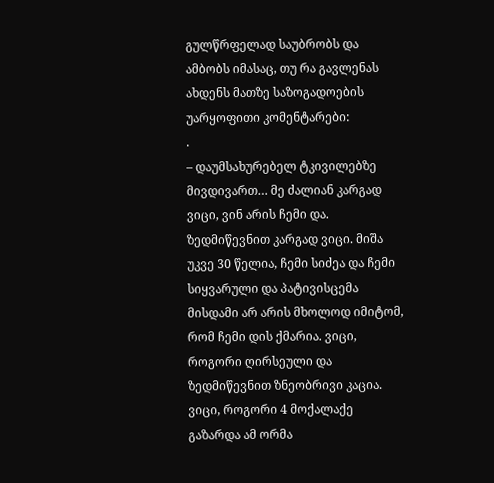გულწრფელად საუბრობს და ამბობს იმასაც, თუ რა გავლენას ახდენს მათზე საზოგადოების უარყოფითი კომენტარები:
.
– დაუმსახურებელ ტკივილებზე მივდივართ… მე ძალიან კარგად ვიცი, ვინ არის ჩემი და. ზედმიწევნით კარგად ვიცი. მიშა უკვე 30 წელია, ჩემი სიძეა და ჩემი სიყვარული და პატივისცემა მისდამი არ არის მხოლოდ იმიტომ, რომ ჩემი დის ქმარია. ვიცი, როგორი ღირსეული და ზედმიწევნით ზნეობრივი კაცია. ვიცი, როგორი 4 მოქალაქე გაზარდა ამ ორმა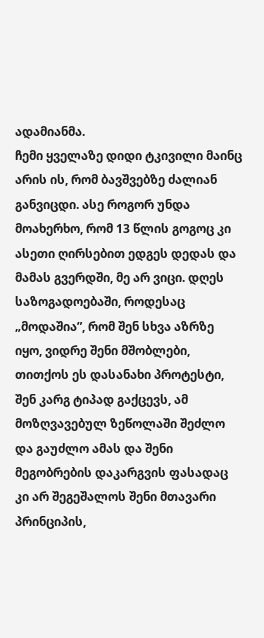ადამიანმა.
ჩემი ყველაზე დიდი ტკივილი მაინც არის ის, რომ ბავშვებზე ძალიან განვიცდი. ასე როგორ უნდა მოახერხო, რომ 13 წლის გოგოც კი ასეთი ღირსებით ედგეს დედას და მამას გვერდში, მე არ ვიცი. დღეს საზოგადოებაში, როდესაც „მოდაშია”, რომ შენ სხვა აზრზე იყო, ვიდრე შენი მშობლები, თითქოს ეს დასანახი პროტესტი, შენ კარგ ტიპად გაქცევს, ამ მოზღვავებულ ზეწოლაში შეძლო და გაუძლო ამას და შენი მეგობრების დაკარგვის ფასადაც კი არ შეგეშალოს შენი მთავარი პრინციპის,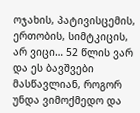ოჯახის, პატივისცემის, ერთობის, სიმტკიცის, არ ვიცი… 52 წლის ვარ და ეს ბავშვები მასწავლიან, როგორ უნდა ვიმოქმედო და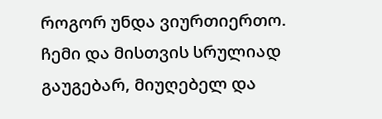როგორ უნდა ვიურთიერთო.
ჩემი და მისთვის სრულიად გაუგებარ, მიუღებელ და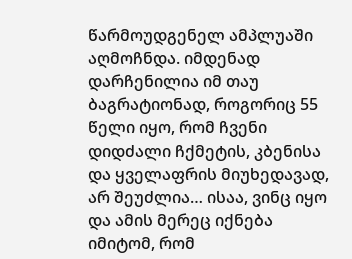წარმოუდგენელ ამპლუაში აღმოჩნდა. იმდენად დარჩენილია იმ თაუ ბაგრატიონად, როგორიც 55 წელი იყო, რომ ჩვენი დიდძალი ჩქმეტის, კბენისა და ყველაფრის მიუხედავად, არ შეუძლია… ისაა, ვინც იყო და ამის მერეც იქნება იმიტომ, რომ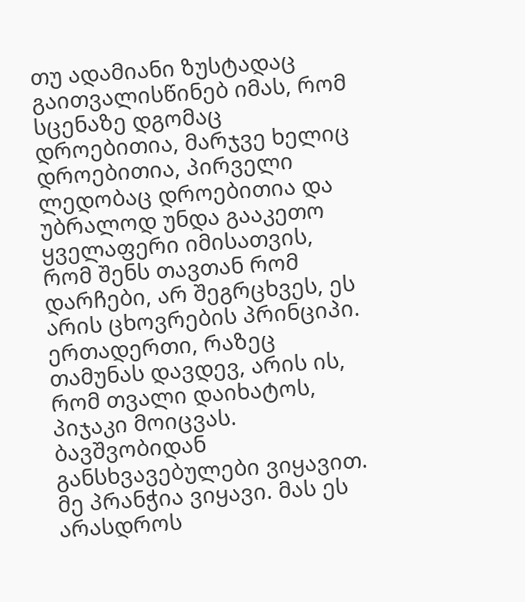თუ ადამიანი ზუსტადაც გაითვალისწინებ იმას, რომ სცენაზე დგომაც დროებითია, მარჯვე ხელიც დროებითია, პირველი ლედობაც დროებითია და უბრალოდ უნდა გააკეთო ყველაფერი იმისათვის, რომ შენს თავთან რომ დარჩები, არ შეგრცხვეს, ეს არის ცხოვრების პრინციპი.
ერთადერთი, რაზეც თამუნას დავდევ, არის ის, რომ თვალი დაიხატოს, პიჯაკი მოიცვას. ბავშვობიდან განსხვავებულები ვიყავით. მე პრანჭია ვიყავი. მას ეს არასდროს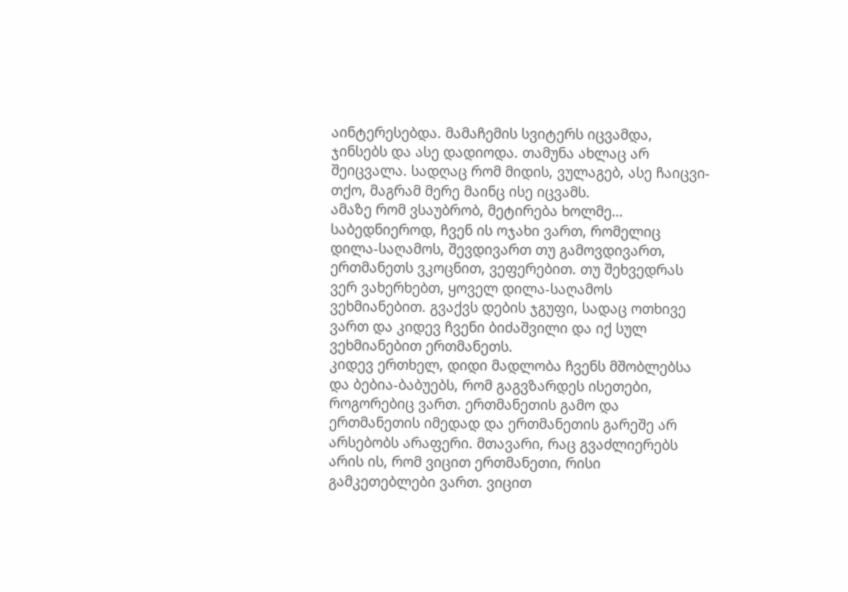აინტერესებდა. მამაჩემის სვიტერს იცვამდა, ჯინსებს და ასე დადიოდა. თამუნა ახლაც არ შეიცვალა. სადღაც რომ მიდის, ვულაგებ, ასე ჩაიცვი-თქო, მაგრამ მერე მაინც ისე იცვამს.
ამაზე რომ ვსაუბრობ, მეტირება ხოლმე… საბედნიეროდ, ჩვენ ის ოჯახი ვართ, რომელიც დილა-საღამოს, შევდივართ თუ გამოვდივართ, ერთმანეთს ვკოცნით, ვეფერებით. თუ შეხვედრას ვერ ვახერხებთ, ყოველ დილა-საღამოს ვეხმიანებით. გვაქვს დების ჯგუფი, სადაც ოთხივე ვართ და კიდევ ჩვენი ბიძაშვილი და იქ სულ ვეხმიანებით ერთმანეთს.
კიდევ ერთხელ, დიდი მადლობა ჩვენს მშობლებსა და ბებია-ბაბუებს, რომ გაგვზარდეს ისეთები, როგორებიც ვართ. ერთმანეთის გამო და ერთმანეთის იმედად და ერთმანეთის გარეშე არ არსებობს არაფერი. მთავარი, რაც გვაძლიერებს არის ის, რომ ვიცით ერთმანეთი, რისი გამკეთებლები ვართ. ვიცით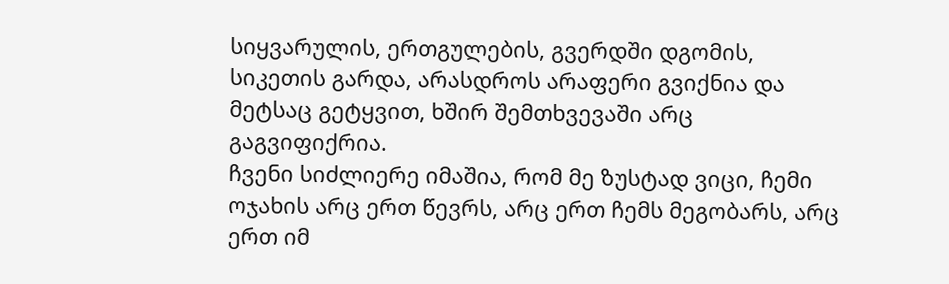სიყვარულის, ერთგულების, გვერდში დგომის, სიკეთის გარდა, არასდროს არაფერი გვიქნია და მეტსაც გეტყვით, ხშირ შემთხვევაში არც გაგვიფიქრია.
ჩვენი სიძლიერე იმაშია, რომ მე ზუსტად ვიცი, ჩემი ოჯახის არც ერთ წევრს, არც ერთ ჩემს მეგობარს, არც ერთ იმ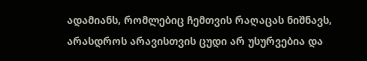ადამიანს, რომლებიც ჩემთვის რაღაცას ნიშნავს, არასდროს არავისთვის ცუდი არ უსურვებია და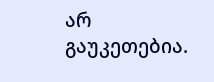არ გაუკეთებია.